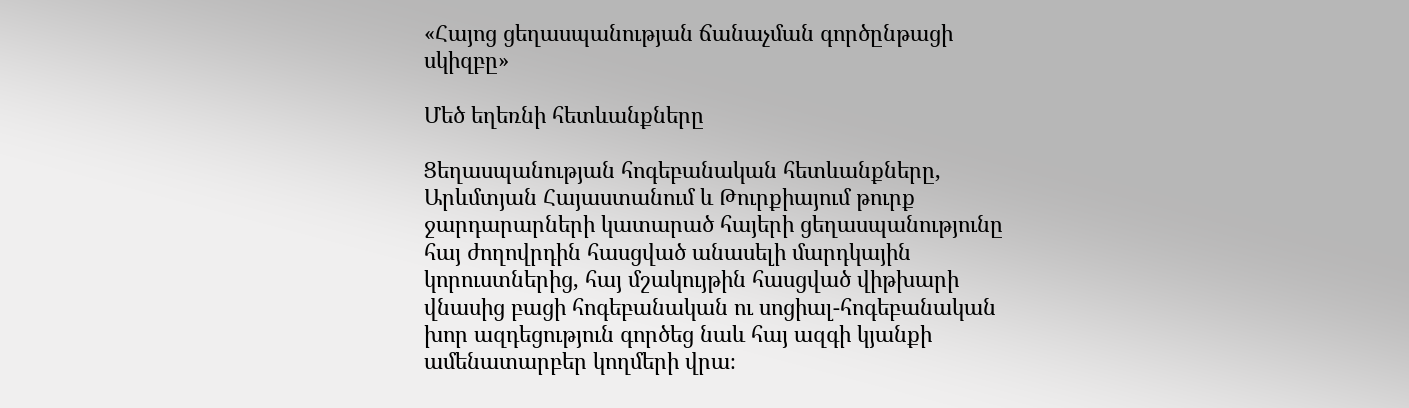«Հայոց ցեղասպանության ճանաչման գործընթացի սկիզբը»

Մեծ եղեռնի հետևանքները

Ցեղասպանության հոգեբանական հետևանքները, Արևմտյան Հայաստանում և Թուրքիայում թուրք ջարդարարների կատարած հայերի ցեղասպանությունը հայ ժողովրդին հասցված անասելի մարդկային կորուստներից, հայ մշակույթին հասցված վիթխարի վնասից բացի հոգեբանական ու սոցիալ-հոգեբանական խոր ազդեցություն գործեց նաև հայ ազգի կյանքի ամենատարբեր կողմերի վրա։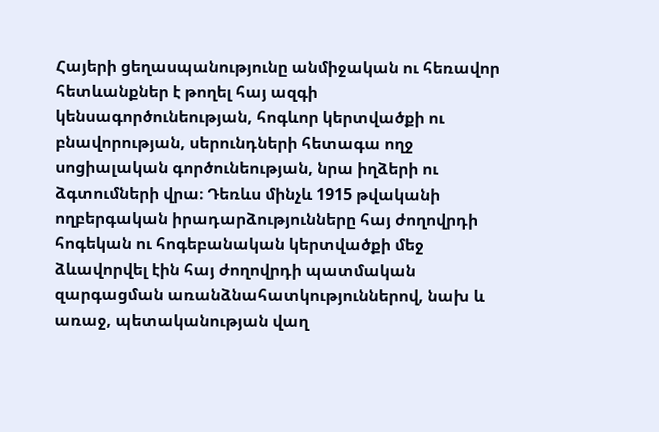Հայերի ցեղասպանությունը անմիջական ու հեռավոր հետևանքներ է թողել հայ ազգի կենսագործունեության, հոգևոր կերտվածքի ու բնավորության, սերունդների հետագա ողջ սոցիալական գործունեության, նրա իղձերի ու ձգտումների վրա։ Դեռևս մինչև 1915 թվականի ողբերգական իրադարձությունները հայ ժողովրդի հոգեկան ու հոգեբանական կերտվածքի մեջ ձևավորվել էին հայ ժողովրդի պատմական զարգացման առանձնահատկություններով, նախ և առաջ, պետականության վաղ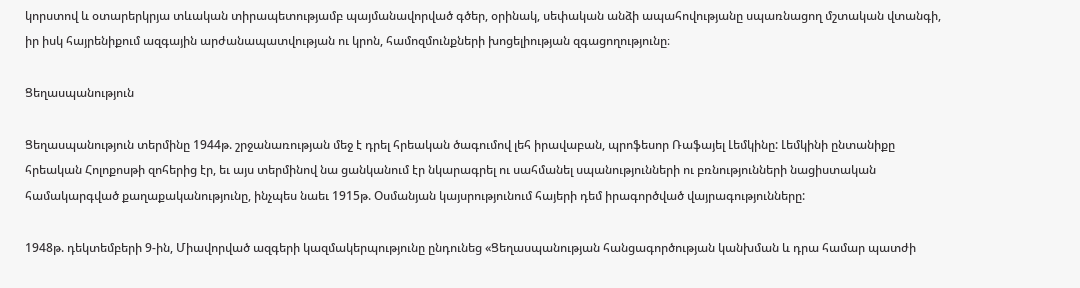կորստով և օտարերկրյա տևական տիրապետությամբ պայմանավորված գծեր, օրինակ, սեփական անձի ապահովությանը սպառնացող մշտական վտանգի, իր իսկ հայրենիքում ազգային արժանապատվության ու կրոն, համոզմունքների խոցելիության զգացողությունը։

Ցեղասպանություն

Ցեղասպանություն տերմինը 1944թ. շրջանառության մեջ է դրել հրեական ծագումով լեհ իրավաբան, պրոֆեսոր Ռաֆայել Լեմկինը: Լեմկինի ընտանիքը հրեական Հոլոքոսթի զոհերից էր, եւ այս տերմինով նա ցանկանում էր նկարագրել ու սահմանել սպանությունների ու բռնությունների նացիստական համակարգված քաղաքականությունը, ինչպես նաեւ 1915թ. Օսմանյան կայսրությունում հայերի դեմ իրագործված վայրագությունները:

1948թ. դեկտեմբերի 9-ին, Միավորված ազգերի կազմակերպությունը ընդունեց «Ցեղասպանության հանցագործության կանխման և դրա համար պատժի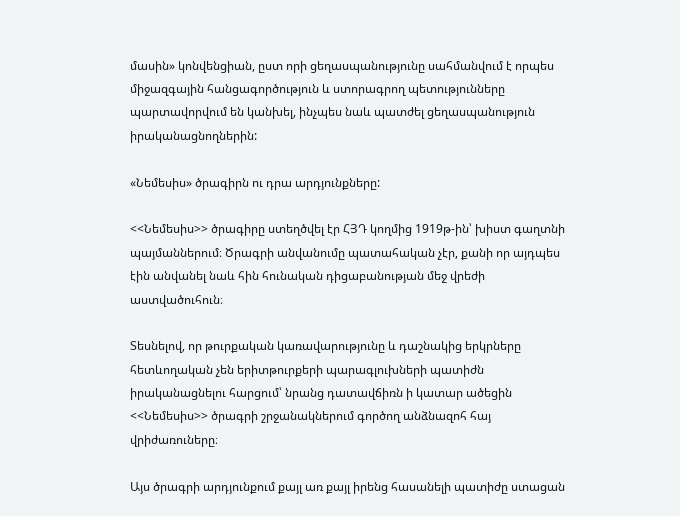մասին» կոնվենցիան, ըստ որի ցեղասպանությունը սահմանվում է որպես միջազգային հանցագործություն և ստորագրող պետությունները պարտավորվում են կանխել, ինչպես նաև պատժել ցեղասպանություն իրականացնողներին:

«Նեմեսիս» ծրագիրն ու դրա արդյունքները:

<<Նեմեսիս>> ծրագիրը ստեղծվել էր ՀՅԴ կողմից 1919թ-ին՝ խիստ գաղտնի պայմաններում։ Ծրագրի անվանումը պատահական չէր, քանի որ այդպես էին անվանել նաև հին հունական դիցաբանության մեջ վրեժի աստվածուհուն։

Տեսնելով, որ թուրքական կառավարությունը և դաշնակից երկրները հետևողական չեն երիտթուրքերի պարագլուխների պատիժն իրականացնելու հարցում՝ նրանց դատավճիռն ի կատար ածեցին <<Նեմեսիս>> ծրագրի շրջանակներում գործող անձնազոհ հայ վրիժառուները։

Այս ծրագրի արդյունքում քայլ առ քայլ իրենց հասանելի պատիժը ստացան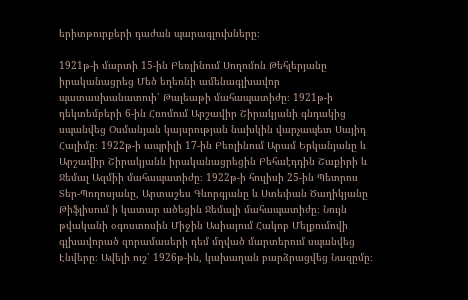երիտթուրքերի դաժան պարագլուխները։

1921թ-ի մարտի 15-ին Բեռլինում Սողոմոն Թեհլերյանը իրականացրեց Մեծ եղեռնի ամենագլխավոր պատասխանատուի՝ Թալեաթի մահապատիժը։ 1921թ-ի դեկտեմբերի 6-ին Հռոմում Արշավիր Շիրակյանի գնդակից սպանվեց Օսմանյան կայսրության նախկին վարչապետ Սայիդ Հալիմը։ 1922թ-ի ապրիլի 17-ին Բեռլինում Արամ Երկանյանը և Արշավիր Շիրակյանն իրականացրեցին Բեհաէդդին Շաքիրի և Ջեմալ Ազմիի մահապատիժը։ 1922թ-ի հուլիսի 25-ին Պետրոս Տեր-Պողոսյանը, Արտաշես Գևորգյանը և Ստեփան Ծաղիկյանը Թիֆլիսում ի կատար ածեցին Ջեմալի մահապատիժը։ Նույն թվականի օգոստոսին Միջին Ասիայում Հակոբ Մելքումովի գլխավորած զորամասերի դեմ մղված մարտերում սպանվեց Էնվերը։ Ավելի ուշ՝ 1926թ-ին, կախաղան բարձրացվեց Նազըմը։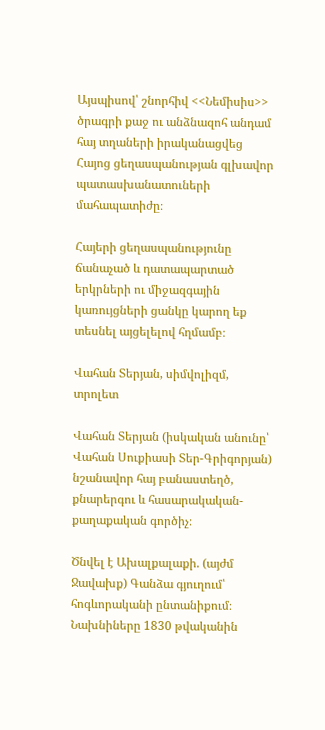Այսպիսով՝ շնորհիվ <<Նեմիսիս>> ծրագրի քաջ ու անձնազոհ անդամ հայ տղաների իրականացվեց Հայոց ցեղասպանության գլխավոր պատասխանատուների մահապատիժը։

Հայերի ցեղասպանությունը ճանաչած և դատապարտած երկրների ու միջազգային կառույցների ցանկը կարող եք տեսնել այցելելով հղմամբ։

Վահան Տերյան, սիմվոլիզմ, տրոլետ

Վահան Տերյան (իսկական անունը՝ Վահան Սուքիասի Տեր-Գրիգորյան) նշանավոր հայ բանաստեղծ, քնարերգու և հասարակական-քաղաքական գործիչ։

Ծնվել է Ախալքալաքի. (այժմ Ջավախք) Գանձա գյուղում՝ հոգևորականի ընտանիքում։ Նախնիները 1830 թվականին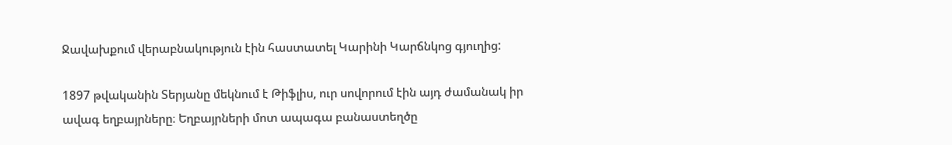Ջավախքում վերաբնակություն էին հաստատել Կարինի Կարճնկոց գյուղից:

1897 թվականին Տերյանը մեկնում է Թիֆլիս, ուր սովորում էին այդ ժամանակ իր ավագ եղբայրները։ Եղբայրների մոտ ապագա բանաստեղծը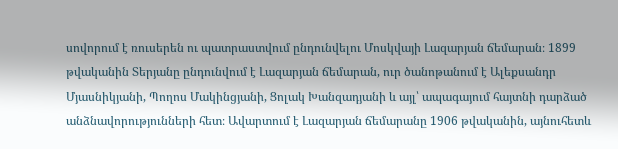սովորում է ռուսերեն ու պատրաստվում ընդունվելու Մոսկվայի Լազարյան ճեմարան։ 1899 թվականին Տերյանը ընդունվում է Լազարյան ճեմարան, ուր ծանոթանում է Ալեքսանդր Մյասնիկյանի, Պողոս Մակինցյանի, Ցոլակ Խանզադյանի և այլ՝ ապագայում հայտնի դարձած անձնավորությունների հետ։ Ավարտում է Լազարյան ճեմարանը 1906 թվականին, այնուհետև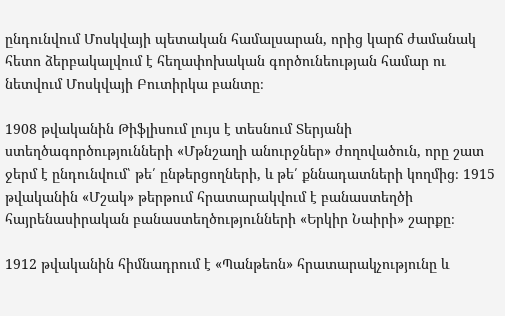ընդունվում Մոսկվայի պետական համալսարան, որից կարճ ժամանակ հետո ձերբակալվում է հեղափոխական գործունեության համար ու նետվում Մոսկվայի Բուտիրկա բանտը։

1908 թվականին Թիֆլիսում լույս է տեսնում Տերյանի ստեղծագործությունների «Մթնշաղի անուրջներ» ժողովածուն, որը շատ ջերմ է ընդունվում՝ թե՛ ընթերցողների, և թե՛ քննադատների կողմից։ 1915 թվականին «Մշակ» թերթում հրատարակվում է բանաստեղծի հայրենասիրական բանաստեղծությունների «Երկիր Նաիրի» շարքը։

1912 թվականին հիմնադրում է «Պանթեոն» հրատարակչությունը և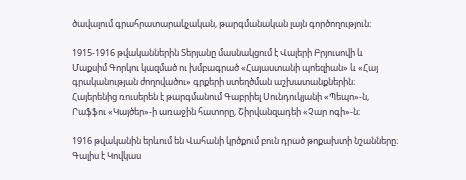ծավալում գրահրատարակչական, թարգմանական լայն գործողություն։

1915-1916 թվականներին Տերյանը մասնակցում է Վալերի Բրյուսովի և Մաքսիմ Գորկու կազմած ու խմբագրած «Հայաստանի պոեզիան» և «Հայ գրականության ժողովածու» գրքերի ստեղծման աշխատանքներին։ Հայերենից ռուսերեն է թարգմանում Գաբրիել Սունդուկյանի «Պեպո»-ն, Րաֆֆու «Կայծեր»-ի առաջին հատորը, Շիրվանզադեի «Չար ոգի»-ն։

1916 թվականին երևում են Վահանի կրծքում բուն դրած թոքախտի նշանները։ Գալիս է Կովկաս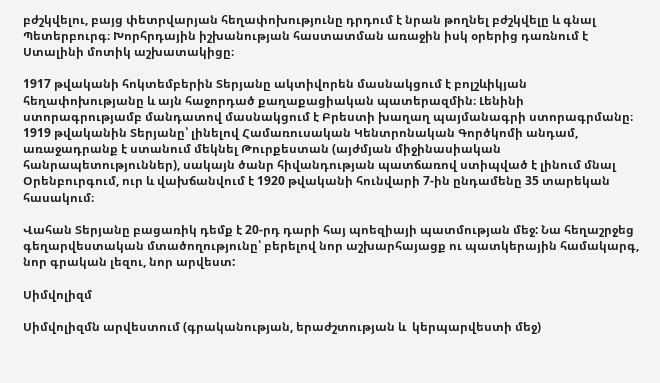բժշկվելու, բայց փետրվարյան հեղափոխությունը դրդում է նրան թողնել բժշկվելը և գնալ Պետերբուրգ։ Խորհրդային իշխանության հաստատման առաջին իսկ օրերից դառնում է Ստալինի մոտիկ աշխատակիցը։

1917 թվականի հոկտեմբերին Տերյանը ակտիվորեն մասնակցում է բոլշևիկյան հեղափոխությանը և այն հաջորդած քաղաքացիական պատերազմին։ Լենինի ստորագրությամբ մանդատով մասնակցում է Բրեստի խաղաղ պայմանագրի ստորագրմանը։ 1919 թվականին Տերյանը՝ լինելով Համառուսական Կենտրոնական Գործկոմի անդամ, առաջադրանք է ստանում մեկնել Թուրքեստան (այժմյան միջինասիական հանրապետություններ), սակայն ծանր հիվանդության պատճառով ստիպված է լինում մնալ Օրենբուրգում, ուր և վախճանվում է 1920 թվականի հունվարի 7-ին ընդամենը 35 տարեկան հասակում։

Վահան Տերյանը բացառիկ դեմք է 20-րդ դարի հայ պոեզիայի պատմության մեջ: Նա հեղաշրջեց գեղարվեստական մտածողությունը՝ բերելով նոր աշխարհայացք ու պատկերային համակարգ, նոր գրական լեզու, նոր արվեստ:

Սիմվոլիզմ

Սիմվոլիզմն արվեստում (գրականության, երաժշտության և  կերպարվեստի մեջ)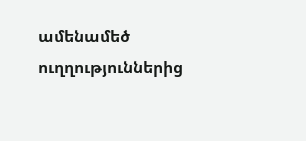ամենամեծ ուղղություններից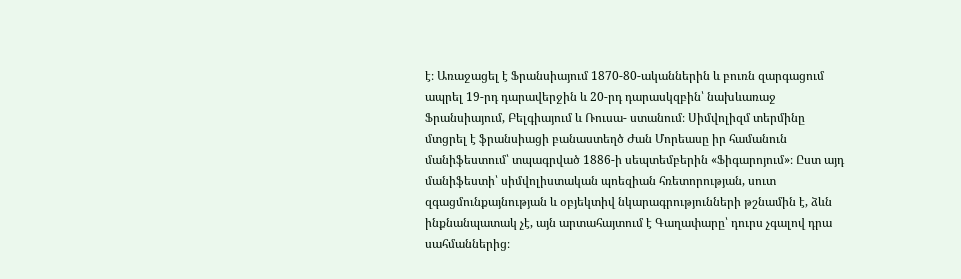է։ Առաջացել է Ֆրանսիայում 1870-80-ականներին և բուռն զարգացում ապրել 19-րդ դարավերջին և 20-րդ դարասկզբին՝ նախևառաջ Ֆրանսիայում, Բելգիայում և Ռուսա- ստանում։ Սիմվոլիզմ տերմինը մտցրել է ֆրանսիացի բանաստեղծ Ժան Մորեասը իր համանուն մանիֆեստում՝ տպագրված 1886-ի սեպտեմբերին «Ֆիգարոյում»։ Ըստ այդ մանիֆեստի՝ սիմվոլիստական պոեզիան հռետորության, սուտ զգացմունքայնության և օբյեկտիվ նկարագրությունների թշնամին է, ձևն ինքնանպատակ չէ, այն արտահայտում է Գաղափարը՝ դուրս չգալով դրա սահմաններից։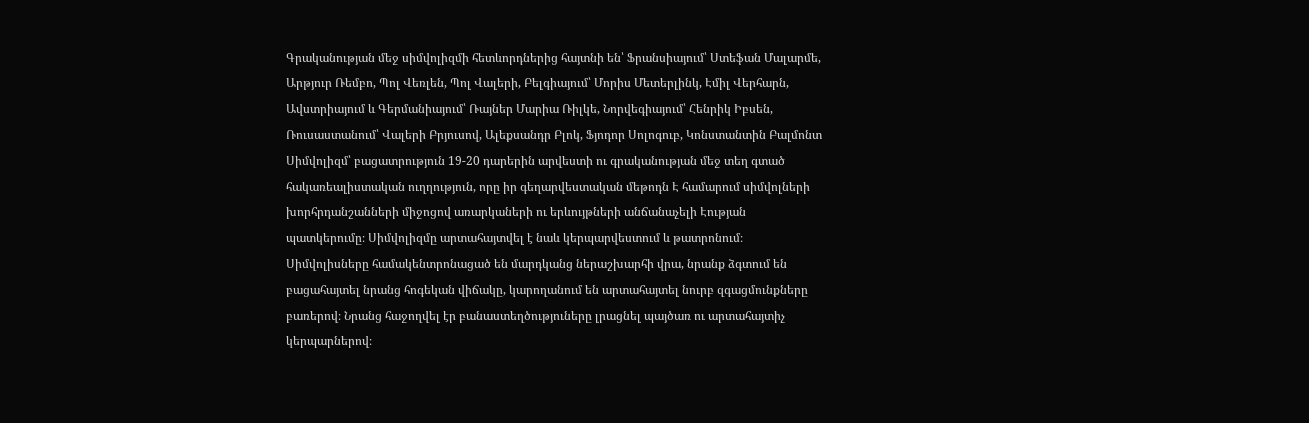Գրականության մեջ սիմվոլիզմի հետևորդներից հայտնի են՝ Ֆրանսիայում՝ Ստեֆան Մալարմե, Արթյուր Ռեմբո, Պոլ Վեռլեն, Պոլ Վալերի, Բելգիայում՝ Մորիս Մետերլինկ, Էմիլ Վերհարն, Ավստրիայում և Գերմանիայում՝ Ռայներ Մարիա Ռիլկե, Նորվեգիայում՝ Հենրիկ Իբսեն, Ռուսաստանում՝ Վալերի Բրյուսով, Ալեքսանդր Բլոկ, Ֆյոդոր Սոլոգուբ, Կոնստանտին Բալմոնտ Սիմվոլիզմ՝ բացատրություն 19-20 դարերին արվեստի ու գրականության մեջ տեղ գտած հակառեալիստական ուղղություն, որը իր գեղարվեստական մեթոդն Է համարում սիմվոլների խորհրդանշանների միջոցով առարկաների ու երևույթների անճանաչելի Էության պատկերումը։ Սիմվոլիզմը արտահայտվել է նաև կերպարվեստում և թատրոնում։ Սիմվոլիսները համակենտրոնացած են մարդկանց ներաշխարհի վրա, նրանք ձգտում են բացահայտել նրանց հոգեկան վիճակը, կարողանում են արտահայտել նուրբ զգացմունքները բառերով։ Նրանց հաջողվել էր բանաստեղծություները լրացնել պայծառ ու արտահայտիչ կերպարներով։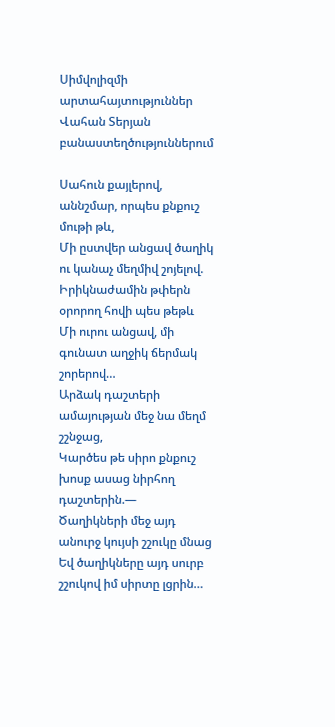Սիմվոլիզմի արտահայտություններ Վահան Տերյան բանաստեղծություններում

Սահուն քայլերով, աննշմար, որպես քնքուշ մութի թև,
Մի ըստվեր անցավ ծաղիկ ու կանաչ մեղմիվ շոյելով.
Իրիկնաժամին թփերն օրորող հովի պես թեթև
Մի ուրու անցավ, մի գունատ աղջիկ ճերմակ շորերով…
Արձակ դաշտերի ամայության մեջ նա մեղմ շշնջաց,
Կարծես թե սիրո քնքուշ խոսք ասաց նիրհող դաշտերին.—
Ծաղիկների մեջ այդ անուրջ կույսի շշուկը մնաց
Եվ ծաղիկները այդ սուրբ շշուկով իմ սիրտը լցրին…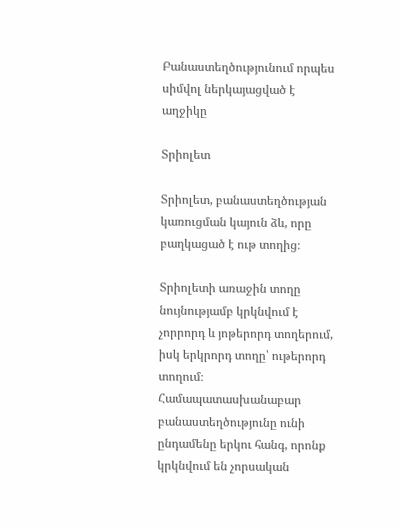Բանաստեղծությունում որպես սիմվոլ ներկայացված է աղջիկը

Տրիոլետ

Տրիոլետ, բանաստեղծության կառուցման կայուն ձև, որը բաղկացած է ութ տողից։

Տրիոլետի առաջին տողը նույնությամբ կրկնվում է չորրորդ և յոթերորդ տողերում, իսկ երկրորդ տողը՝ ութերորդ տողում։ Համապատասխանաբար բանաստեղծությունը ունի ընդամենը երկու հանգ, որոնք կրկնվում են չորսական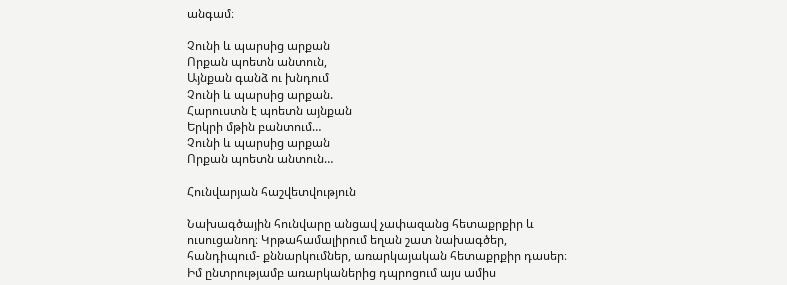անգամ։

Չունի և պարսից արքան
Որքան պոետն անտուն,
Այնքան գանձ ու խնդում
Չունի և պարսից արքան.
Հարուստն է պոետն այնքան
Երկրի մթին բանտում…
Չունի և պարսից արքան
Որքան պոետն անտուն…

Հունվարյան հաշվետվություն

Նախագծային հունվարը անցավ չափազանց հետաքրքիր և ուսուցանող։ Կրթահամալիրում եղան շատ նախագծեր, հանդիպում- քննարկումներ, առարկայական հետաքրքիր դասեր։ Իմ ընտրությամբ առարկաներից դպրոցում այս ամիս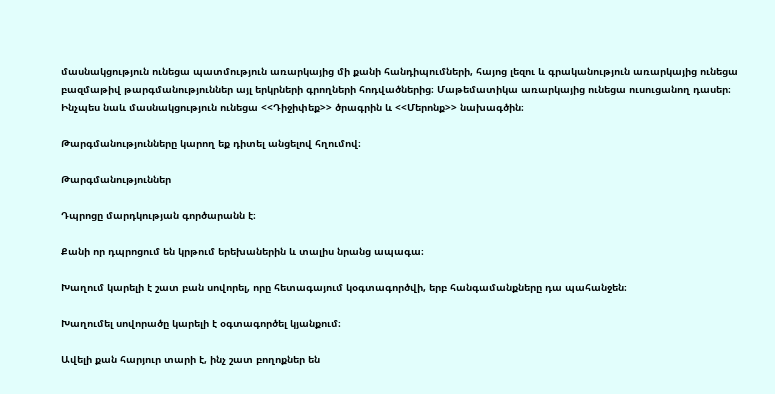մասնակցություն ունեցա պատմություն առարկայից մի քանի հանդիպումների, հայոց լեզու և գրականություն առարկայից ունեցա բազմաթիվ թարգմանություններ այլ երկրների գրողների հոդվածներից։ Մաթեմատիկա առարկայից ունեցա ուսուցանող դասեր։ Ինչպես նաև մասնակցություն ունեցա <<Դիջիփեք>> ծրագրին և <<Մերոնք>> նախագծին։

Թարգմանությունները կարող եք դիտել անցելով հղումով։

Թարգմանություններ

Դպրոցը մարդկության գործարանն է։

Քանի որ դպրոցում են կրթում երեխաներին և տալիս նրանց ապագա։

Խաղում կարելի է շատ բան սովորել, որը հետագայում կօգտագործվի, երբ հանգամանքները դա պահանջեն։

Խաղումել սովորածը կարելի է օգտագործել կյանքում։

Ավելի քան հարյուր տարի է, ինչ շատ բողոքներ են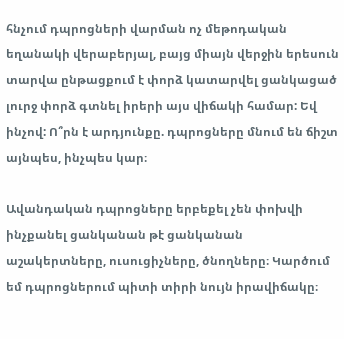հնչում դպրոցների վարման ոչ մեթոդական եղանակի վերաբերյալ, բայց միայն վերջին երեսուն տարվա ընթացքում է փորձ կատարվել ցանկացած լուրջ փորձ գտնել իրերի այս վիճակի համար: Եվ ինչով: Ո՞րն է արդյունքը. դպրոցները մնում են ճիշտ այնպես, ինչպես կար։

Ավանդական դպրոցները երբեքել չեն փոխվի ինչքանել ցանկանան թէ ցանկանան աշակերտները, ուսուցիչները, ծնողները։ Կարծում եմ դպրոցներում պիտի տիրի նույն իրավիճակը։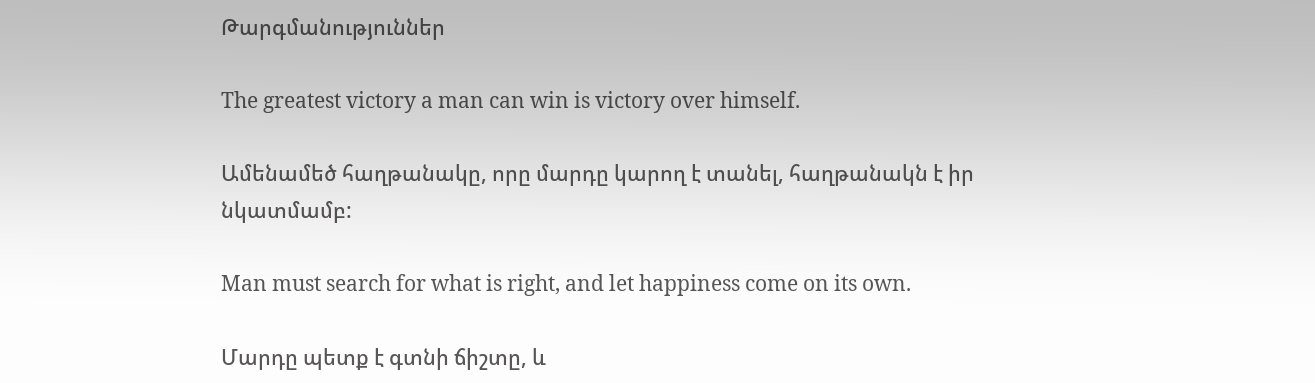Թարգմանություններ

The greatest victory a man can win is victory over himself.

Ամենամեծ հաղթանակը, որը մարդը կարող է տանել, հաղթանակն է իր նկատմամբ:

Man must search for what is right, and let happiness come on its own.

Մարդը պետք է գտնի ճիշտը, և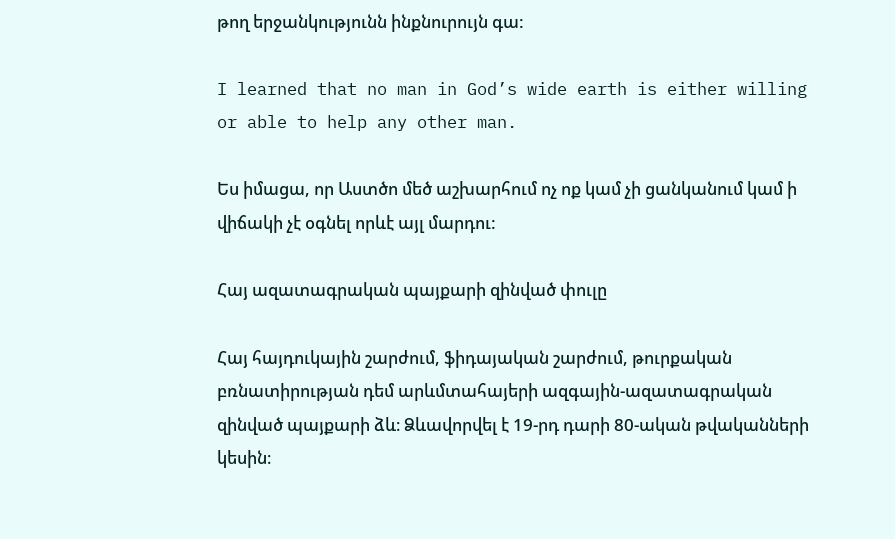թող երջանկությունն ինքնուրույն գա:

I learned that no man in God’s wide earth is either willing or able to help any other man.

Ես իմացա, որ Աստծո մեծ աշխարհում ոչ ոք կամ չի ցանկանում կամ ի վիճակի չէ օգնել որևէ այլ մարդու:

Հայ ազատագրական պայքարի զինված փուլը

Հայ հայդուկային շարժում, ֆիդայական շարժում, թուրքական բռնատիրության դեմ արևմտահայերի ազգային-ազատագրական զինված պայքարի ձև։ Ձևավորվել է 19-րդ դարի 80-ական թվականների կեսին։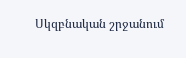Սկզբնական շրջանում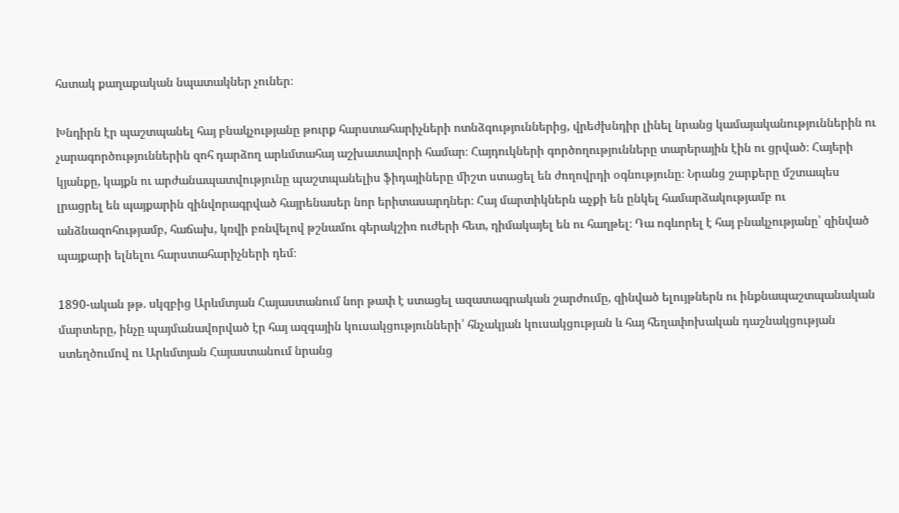հստակ քաղաքական նպատակներ չուներ։

Խնդիրն էր պաշտպանել հայ բնակչությանը թուրք հարստահարիչների ոտնձգություններից, վրեժխնդիր լինել նրանց կամայականություններին ու չարագործություններին զոհ դարձող արևմտահայ աշխատավորի համար։ Հայդուկների գործողությունները տարերային էին ու ցրված։ Հայերի կյանքը, կայքն ու արժանապատվությունը պաշտպանելիս ֆիդայիները միշտ ստացել են ժողովրդի օգնությունը։ Նրանց շարքերը մշտապես լրացրել են պայքարին զինվորագրված հայրենասեր նոր երիտասարդներ։ Հայ մարտիկներն աչքի են ընկել համարձակությամբ ու անձնազոհությամբ, հաճախ, կռվի բռնվելով թշնամու գերակշիռ ուժերի հետ, դիմակայել են ու հաղթել։ Դա ոգևորել է հայ բնակչությանը՝ զինված պայքարի ելնելու հարստահարիչների դեմ։

1890-ական թթ. սկզբից Արևմտյան Հայաստանում նոր թափ է ստացել ազատագրական շարժումը, զինված ելույթներն ու ինքնապաշտպանական մարտերը, ինչը պայմանավորված էր հայ ազգային կուսակցությունների՝ հնչակյան կուսակցության և հայ հեղափոխական դաշնակցության ստեղծումով ու Արևմտյան Հայաստանում նրանց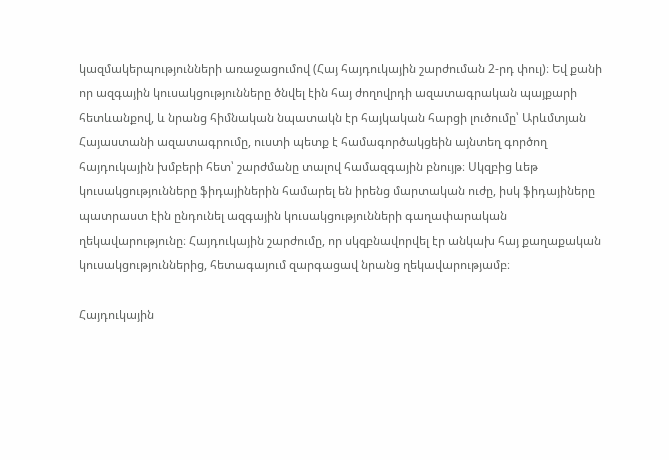կազմակերպությունների առաջացումով (Հայ հայդուկային շարժուման 2-րդ փուլ)։ Եվ քանի որ ազգային կուսակցությունները ծնվել էին հայ ժողովրդի ազատագրական պայքարի հետևանքով, և նրանց հիմնական նպատակն էր հայկական հարցի լուծումը՝ Արևմտյան Հայաստանի ազատագրումը, ուստի պետք է համագործակցեին այնտեղ գործող հայդուկային խմբերի հետ՝ շարժմանը տալով համազգային բնույթ։ Սկզբից ևեթ կուսակցությունները ֆիդայիներին համարել են իրենց մարտական ուժը, իսկ ֆիդայիները պատրաստ էին ընդունել ազգային կուսակցությունների գաղափարական ղեկավարությունը։ Հայդուկային շարժումը, որ սկզբնավորվել էր անկախ հայ քաղաքական կուսակցություններից, հետագայում զարգացավ նրանց ղեկավարությամբ։

Հայդուկային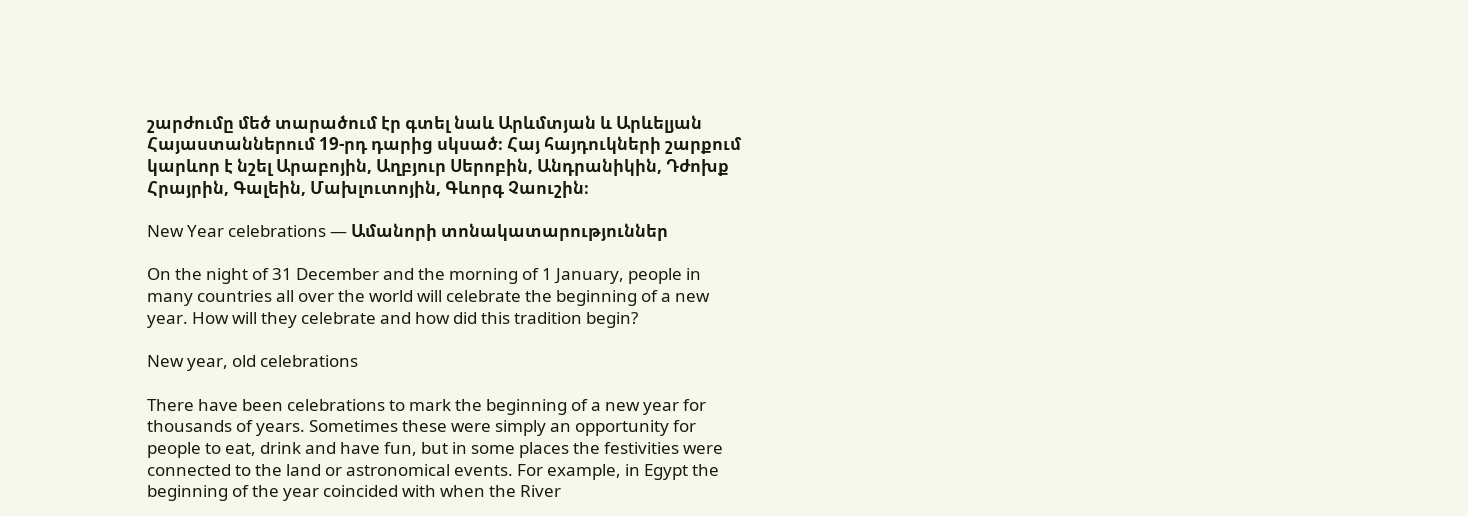շարժումը մեծ տարածում էր գտել նաև Արևմտյան և Արևելյան Հայաստաններում 19-րդ դարից սկսած։ Հայ հայդուկների շարքում կարևոր է նշել Արաբոյին, Աղբյուր Սերոբին, Անդրանիկին, Դժոխք Հրայրին, Գալեին, Մախլուտոյին, Գևորգ Չաուշին։

New Year celebrations — Ամանորի տոնակատարություններ

On the night of 31 December and the morning of 1 January, people in many countries all over the world will celebrate the beginning of a new year. How will they celebrate and how did this tradition begin?

New year, old celebrations

There have been celebrations to mark the beginning of a new year for thousands of years. Sometimes these were simply an opportunity for people to eat, drink and have fun, but in some places the festivities were connected to the land or astronomical events. For example, in Egypt the beginning of the year coincided with when the River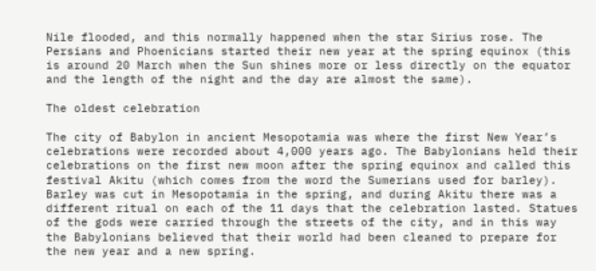Nile flooded, and this normally happened when the star Sirius rose. The Persians and Phoenicians started their new year at the spring equinox (this is around 20 March when the Sun shines more or less directly on the equator and the length of the night and the day are almost the same).

The oldest celebration

The city of Babylon in ancient Mesopotamia was where the first New Year’s celebrations were recorded about 4,000 years ago. The Babylonians held their celebrations on the first new moon after the spring equinox and called this festival Akitu (which comes from the word the Sumerians used for barley). Barley was cut in Mesopotamia in the spring, and during Akitu there was a different ritual on each of the 11 days that the celebration lasted. Statues of the gods were carried through the streets of the city, and in this way the Babylonians believed that their world had been cleaned to prepare for the new year and a new spring.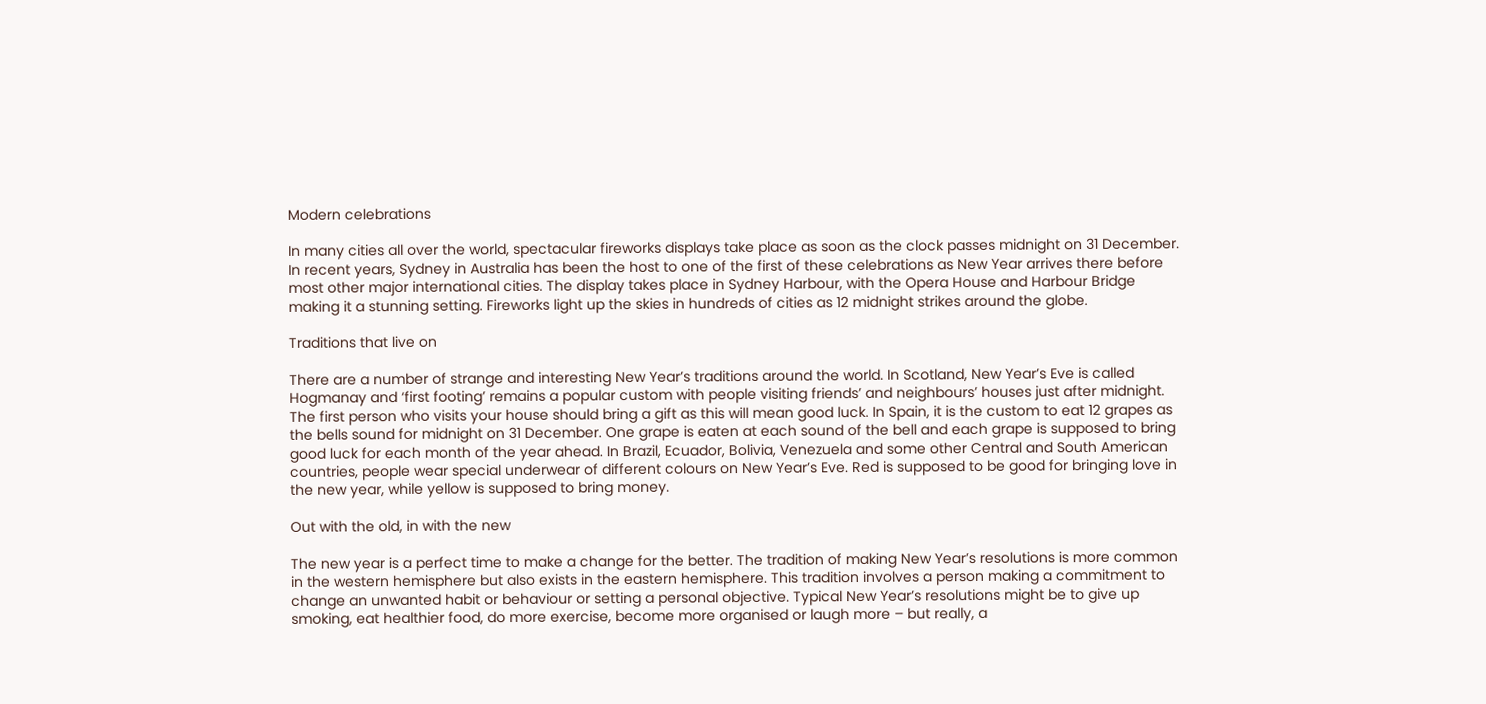Modern celebrations

In many cities all over the world, spectacular fireworks displays take place as soon as the clock passes midnight on 31 December. In recent years, Sydney in Australia has been the host to one of the first of these celebrations as New Year arrives there before most other major international cities. The display takes place in Sydney Harbour, with the Opera House and Harbour Bridge making it a stunning setting. Fireworks light up the skies in hundreds of cities as 12 midnight strikes around the globe.

Traditions that live on

There are a number of strange and interesting New Year’s traditions around the world. In Scotland, New Year’s Eve is called Hogmanay and ‘first footing’ remains a popular custom with people visiting friends’ and neighbours’ houses just after midnight. The first person who visits your house should bring a gift as this will mean good luck. In Spain, it is the custom to eat 12 grapes as the bells sound for midnight on 31 December. One grape is eaten at each sound of the bell and each grape is supposed to bring good luck for each month of the year ahead. In Brazil, Ecuador, Bolivia, Venezuela and some other Central and South American countries, people wear special underwear of different colours on New Year’s Eve. Red is supposed to be good for bringing love in the new year, while yellow is supposed to bring money.

Out with the old, in with the new

The new year is a perfect time to make a change for the better. The tradition of making New Year’s resolutions is more common in the western hemisphere but also exists in the eastern hemisphere. This tradition involves a person making a commitment to change an unwanted habit or behaviour or setting a personal objective. Typical New Year’s resolutions might be to give up smoking, eat healthier food, do more exercise, become more organised or laugh more – but really, a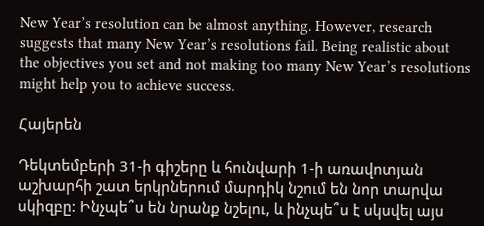New Year’s resolution can be almost anything. However, research suggests that many New Year’s resolutions fail. Being realistic about the objectives you set and not making too many New Year’s resolutions might help you to achieve success.

Հայերեն

Դեկտեմբերի 31-ի գիշերը և հունվարի 1-ի առավոտյան աշխարհի շատ երկրներում մարդիկ նշում են նոր տարվա սկիզբը: Ինչպե՞ս են նրանք նշելու, և ինչպե՞ս է սկսվել այս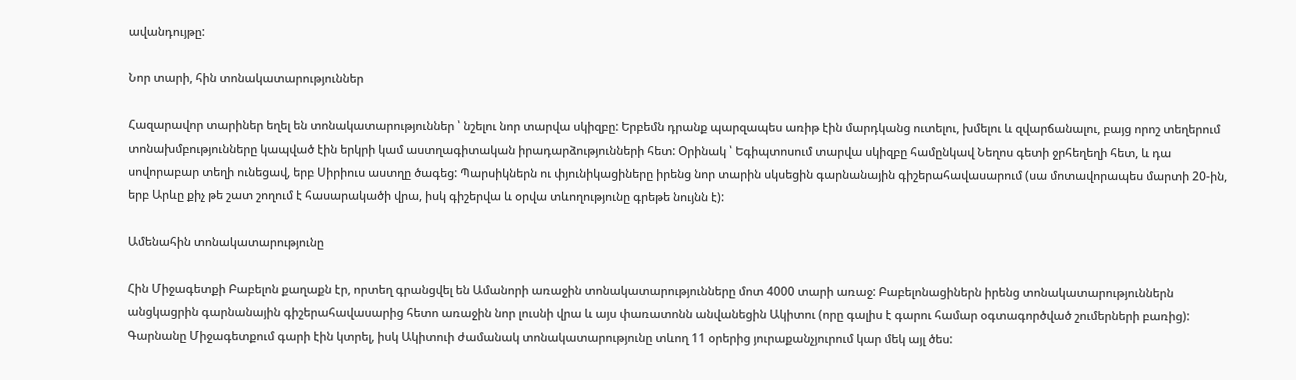ավանդույթը:

Նոր տարի, հին տոնակատարություններ

Հազարավոր տարիներ եղել են տոնակատարություններ ՝ նշելու նոր տարվա սկիզբը: Երբեմն դրանք պարզապես առիթ էին մարդկանց ուտելու, խմելու և զվարճանալու, բայց որոշ տեղերում տոնախմբությունները կապված էին երկրի կամ աստղագիտական իրադարձությունների հետ: Օրինակ ՝ Եգիպտոսում տարվա սկիզբը համընկավ Նեղոս գետի ջրհեղեղի հետ, և դա սովորաբար տեղի ունեցավ, երբ Սիրիուս աստղը ծագեց: Պարսիկներն ու փյունիկացիները իրենց նոր տարին սկսեցին գարնանային գիշերահավասարում (սա մոտավորապես մարտի 20-ին, երբ Արևը քիչ թե շատ շողում է հասարակածի վրա, իսկ գիշերվա և օրվա տևողությունը գրեթե նույնն է):

Ամենահին տոնակատարությունը

Հին Միջագետքի Բաբելոն քաղաքն էր, որտեղ գրանցվել են Ամանորի առաջին տոնակատարությունները մոտ 4000 տարի առաջ: Բաբելոնացիներն իրենց տոնակատարություններն անցկացրին գարնանային գիշերահավասարից հետո առաջին նոր լուսնի վրա և այս փառատոնն անվանեցին Ակիտու (որը գալիս է գարու համար օգտագործված շումերների բառից): Գարնանը Միջագետքում գարի էին կտրել, իսկ Ակիտուի ժամանակ տոնակատարությունը տևող 11 օրերից յուրաքանչյուրում կար մեկ այլ ծես: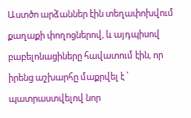Աստծո արձաններ էին տեղափոխվում քաղաքի փողոցներով, և այդպիսով բաբելոնացիները հավատում էին, որ իրենց աշխարհը մաքրվել է ՝ պատրաստվելով նոր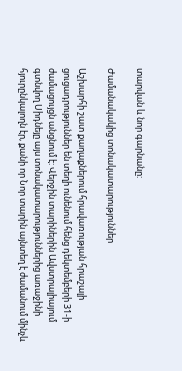տարվան և նոր գարնանը:

Ժամանակակից տոնակատարություններ

Աշխարհի շատ քաղաքներում հրավառության հրաշալի ցուցադրություններ են տեղի ունենում հենց դեկտեմբերի 31-ի ժամացույցն անցնում է: Վերջին տարիներին Ավստրալիայում գտնվող Սիդնեյը այս տոնակատարություններից առաջինի հյուրընկալողն էր, քանի որ Նոր տարին այնտեղ է ժամանում մինչև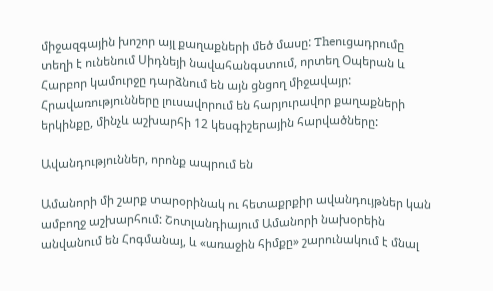միջազգային խոշոր այլ քաղաքների մեծ մասը: Theուցադրումը տեղի է ունենում Սիդնեյի նավահանգստում, որտեղ Օպերան և Հարբոր կամուրջը դարձնում են այն ցնցող միջավայր: Հրավառությունները լուսավորում են հարյուրավոր քաղաքների երկինքը, մինչև աշխարհի 12 կեսգիշերային հարվածները:

Ավանդություններ, որոնք ապրում են

Ամանորի մի շարք տարօրինակ ու հետաքրքիր ավանդույթներ կան ամբողջ աշխարհում: Շոտլանդիայում Ամանորի նախօրեին անվանում են Հոգմանայ, և «առաջին հիմքը» շարունակում է մնալ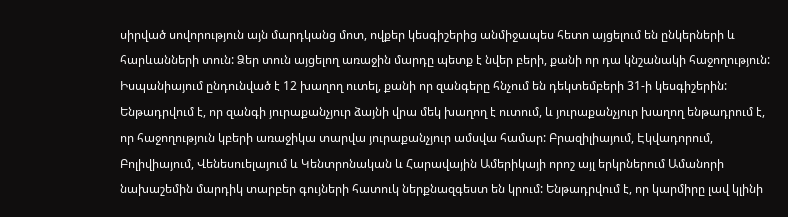սիրված սովորություն այն մարդկանց մոտ, ովքեր կեսգիշերից անմիջապես հետո այցելում են ընկերների և հարևանների տուն: Ձեր տուն այցելող առաջին մարդը պետք է նվեր բերի, քանի որ դա կնշանակի հաջողություն: Իսպանիայում ընդունված է 12 խաղող ուտել, քանի որ զանգերը հնչում են դեկտեմբերի 31-ի կեսգիշերին: Ենթադրվում է, որ զանգի յուրաքանչյուր ձայնի վրա մեկ խաղող է ուտում, և յուրաքանչյուր խաղող ենթադրում է, որ հաջողություն կբերի առաջիկա տարվա յուրաքանչյուր ամսվա համար: Բրազիլիայում, Էկվադորում, Բոլիվիայում, Վենեսուելայում և Կենտրոնական և Հարավային Ամերիկայի որոշ այլ երկրներում Ամանորի նախաշեմին մարդիկ տարբեր գույների հատուկ ներքնազգեստ են կրում: Ենթադրվում է, որ կարմիրը լավ կլինի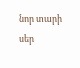նոր տարի սեր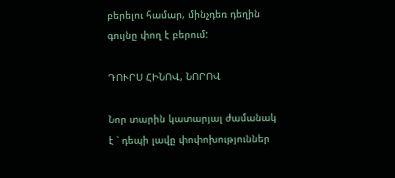բերելու համար, մինչդեռ դեղին գույնը փող է բերում:

ԴՈՒՐՍ ՀԻՆՈՎ, ՆՈՐՈՎ

Նոր տարին կատարյալ ժամանակ է ՝ դեպի լավը փոփոխություններ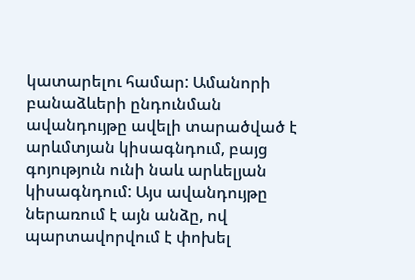կատարելու համար: Ամանորի բանաձևերի ընդունման ավանդույթը ավելի տարածված է արևմտյան կիսագնդում, բայց գոյություն ունի նաև արևելյան կիսագնդում: Այս ավանդույթը ներառում է այն անձը, ով պարտավորվում է փոխել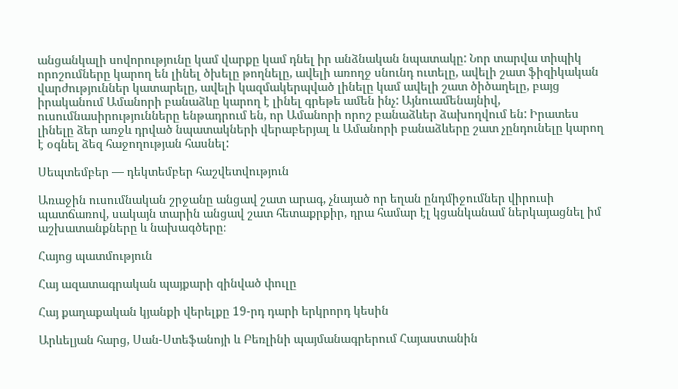անցանկալի սովորությունը կամ վարքը կամ դնել իր անձնական նպատակը: Նոր տարվա տիպիկ որոշումները կարող են լինել ծխելը թողնելը, ավելի առողջ սնունդ ուտելը, ավելի շատ ֆիզիկական վարժություններ կատարելը, ավելի կազմակերպված լինելը կամ ավելի շատ ծիծաղելը, բայց իրականում Ամանորի բանաձևը կարող է լինել գրեթե ամեն ինչ: Այնուամենայնիվ, ուսումնասիրությունները ենթադրում են, որ Ամանորի որոշ բանաձևեր ձախողվում են: Իրատես լինելը ձեր առջև դրված նպատակների վերաբերյալ և Ամանորի բանաձևերը շատ չընդունելը կարող է օգնել ձեզ հաջողության հասնել:

Սեպտեմբեր — դեկտեմբեր հաշվետվություն

Առաջին ուսումնական շրջանը անցավ շատ արագ, չնայած որ եղան ընդմիջումներ վիրուսի պատճառով, սակայն տարին անցավ շատ հետաքրքիր, դրա համար էլ կցանկանամ ներկայացնել իմ աշխատանքները և նախագծերը։

Հայոց պատմություն

Հայ ազատագրական պայքարի զինված փուլը

Հայ քաղաքական կյանքի վերելքը 19-րդ դարի երկրորդ կեսին

Արևելյան հարց, Սան-Ստեֆանոյի և Բեռլինի պայմանագրերում Հայաստանին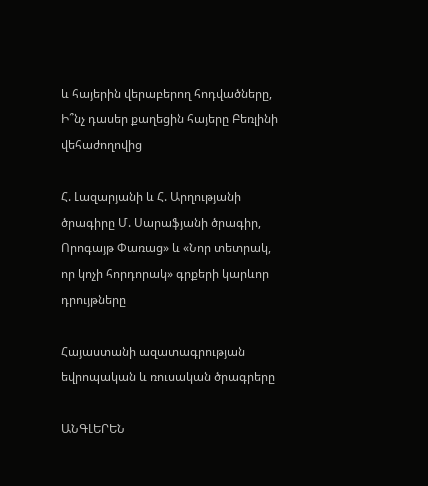և հայերին վերաբերող հոդվածները, Ի՞նչ դասեր քաղեցին հայերը Բեռլինի վեհաժողովից

Հ. Լազարյանի և Հ. Արղությանի ծրագիրը Մ. Սարաֆյանի ծրագիր, Որոգայթ Փառաց» և «Նոր տետրակ, որ կոչի հորդորակ» գրքերի կարևոր դրույթները

Հայաստանի ազատագրության եվրոպական և ռուսական ծրագրերը

ԱՆԳԼԵՐԵՆ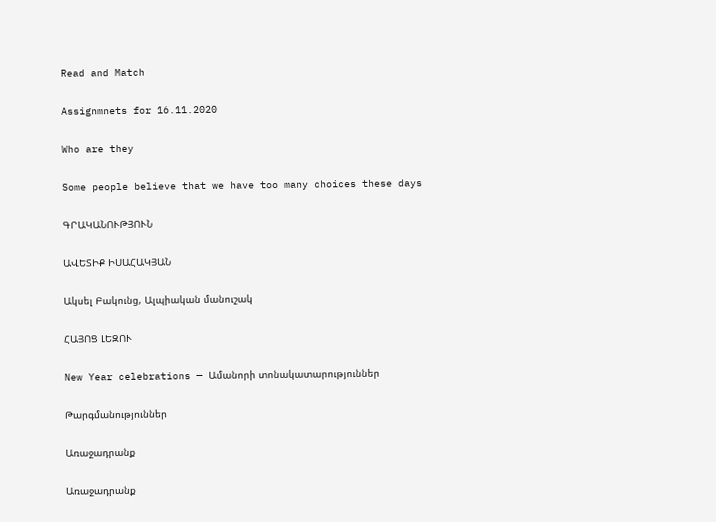Read and Match

Assignmnets for 16.11.2020

Who are they

Some people believe that we have too many choices these days

ԳՐԱԿԱՆՈՒԹՅՈՒՆ

ԱՎԵՏԻՔ ԻՍԱՀԱԿՅԱՆ

Ակսել Բակունց, Ալպիական մանուշակ

ՀԱՅՈՑ ԼԵԶՈՒ

New Year celebrations — Ամանորի տոնակատարություններ

Թարգմանություններ

Առաջադրանք

Առաջադրանք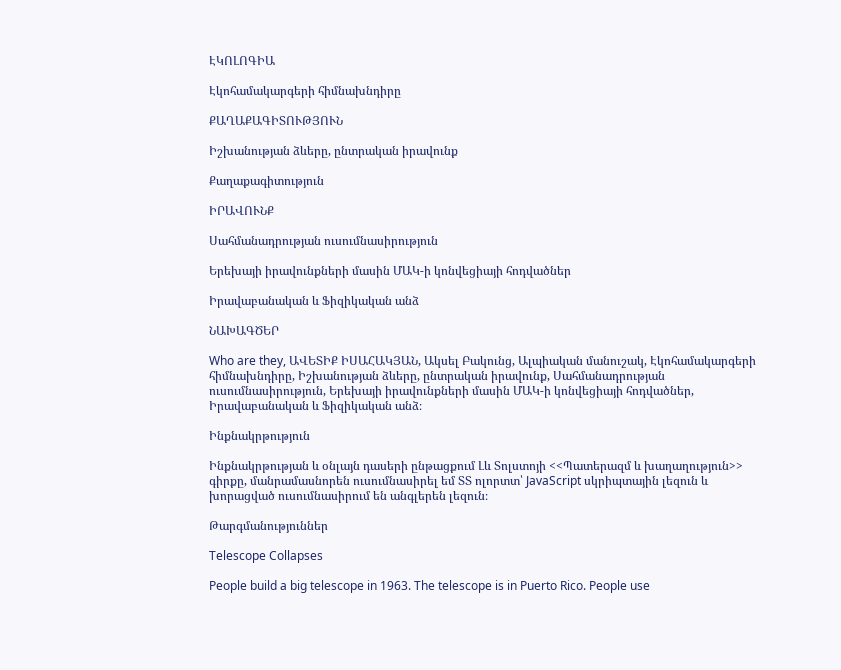ԷԿՈԼՈԳԻԱ

Էկոհամակարգերի հիմնախնդիրը

ՔԱՂԱՔԱԳԻՏՈՒԹՅՈՒՆ

Իշխանության ձևերը, ընտրական իրավունք

Քաղաքագիտություն

ԻՐԱՎՈՒՆՔ

Սահմանադրության ուսումնասիրություն

Երեխայի իրավունքների մասին ՄԱԿ-ի կոնվեցիայի հոդվածներ

Իրավաբանական և Ֆիզիկական անձ

ՆԱԽԱԳԾԵՐ

Who are they, ԱՎԵՏԻՔ ԻՍԱՀԱԿՅԱՆ, Ակսել Բակունց, Ալպիական մանուշակ, Էկոհամակարգերի հիմնախնդիրը, Իշխանության ձևերը, ընտրական իրավունք, Սահմանադրության ուսումնասիրություն, Երեխայի իրավունքների մասին ՄԱԿ-ի կոնվեցիայի հոդվածներ, Իրավաբանական և Ֆիզիկական անձ։

Ինքնակրթություն

Ինքնակրթության և օնլայն դասերի ընթացքում Լև Տոլստոյի <<Պատերազմ և խաղաղություն>> գիրքը, մանրամասնորեն ուսումնասիրել եմ ՏՏ ոլորտտ՝ JavaScript սկրիպտային լեզուն և խորացված ուսումնասիրում են անգլերեն լեզուն։

Թարգմանություններ

Telescope Collapses

People build a big telescope in 1963. The telescope is in Puerto Rico. People use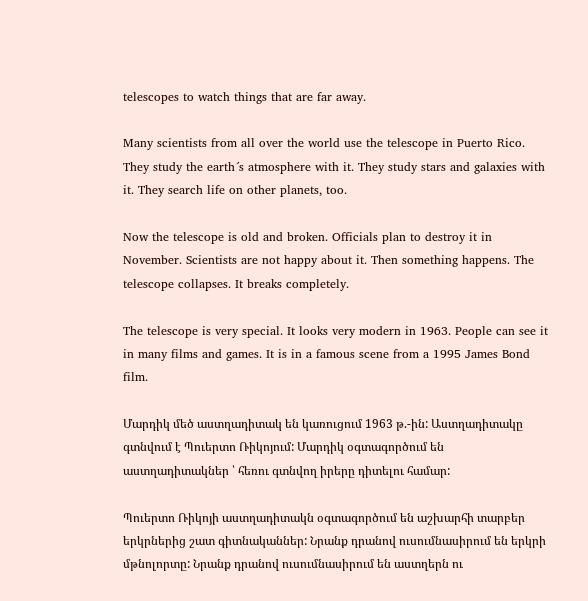telescopes to watch things that are far away.

Many scientists from all over the world use the telescope in Puerto Rico. They study the earth´s atmosphere with it. They study stars and galaxies with it. They search life on other planets, too.

Now the telescope is old and broken. Officials plan to destroy it in November. Scientists are not happy about it. Then something happens. The telescope collapses. It breaks completely.

The telescope is very special. It looks very modern in 1963. People can see it in many films and games. It is in a famous scene from a 1995 James Bond film.

Մարդիկ մեծ աստղադիտակ են կառուցում 1963 թ.-ին: Աստղադիտակը գտնվում է Պուերտո Ռիկոյում: Մարդիկ օգտագործում են աստղադիտակներ ՝ հեռու գտնվող իրերը դիտելու համար:

Պուերտո Ռիկոյի աստղադիտակն օգտագործում են աշխարհի տարբեր երկրներից շատ գիտնականներ: Նրանք դրանով ուսումնասիրում են երկրի մթնոլորտը: Նրանք դրանով ուսումնասիրում են աստղերն ու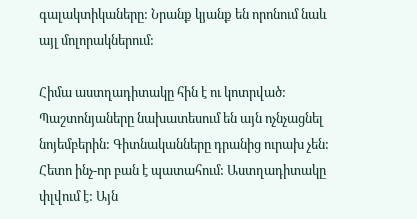գալակտիկաները: Նրանք կյանք են որոնում նաև այլ մոլորակներում:

Հիմա աստղադիտակը հին է ու կոտրված: Պաշտոնյաները նախատեսում են այն ոչնչացնել նոյեմբերին: Գիտնականները դրանից ուրախ չեն: Հետո ինչ-որ բան է պատահում: Աստղադիտակը փլվում է: Այն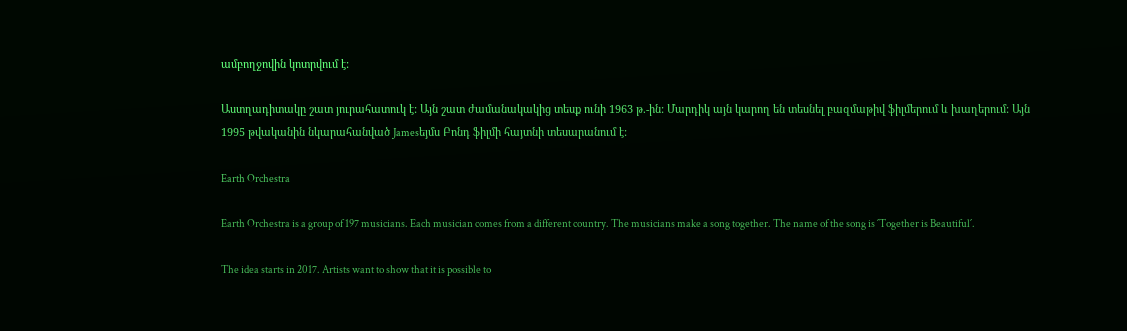ամբողջովին կոտրվում է:

Աստղադիտակը շատ յուրահատուկ է: Այն շատ ժամանակակից տեսք ունի 1963 թ.-ին: Մարդիկ այն կարող են տեսնել բազմաթիվ ֆիլմերում և խաղերում: Այն 1995 թվականին նկարահանված Jamesեյմս Բոնդ ֆիլմի հայտնի տեսարանում է:

Earth Orchestra

Earth Orchestra is a group of 197 musicians. Each musician comes from a different country. The musicians make a song together. The name of the song is ´Together is Beautiful´.

The idea starts in 2017. Artists want to show that it is possible to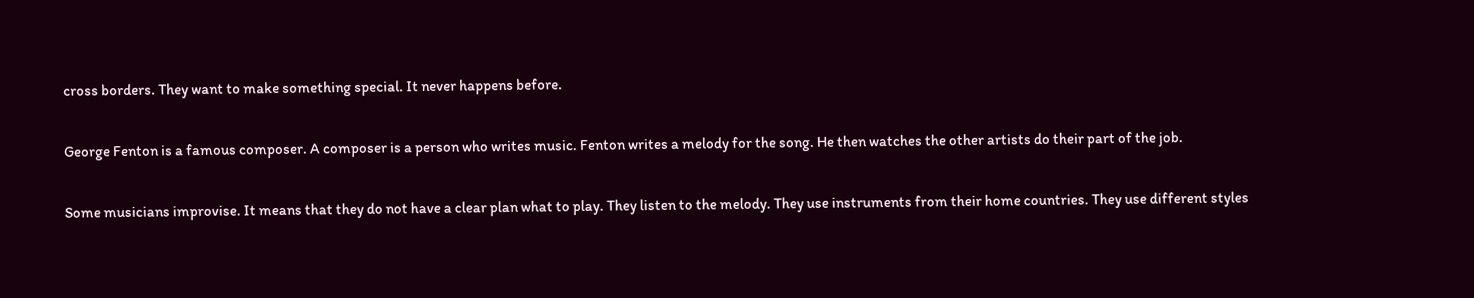cross borders. They want to make something special. It never happens before.

George Fenton is a famous composer. A composer is a person who writes music. Fenton writes a melody for the song. He then watches the other artists do their part of the job.

Some musicians improvise. It means that they do not have a clear plan what to play. They listen to the melody. They use instruments from their home countries. They use different styles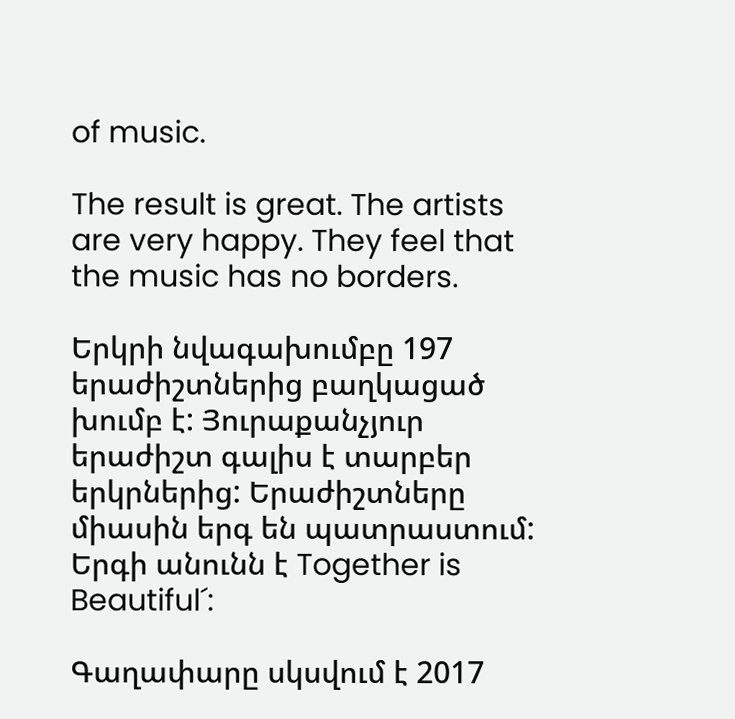of music.

The result is great. The artists are very happy. They feel that the music has no borders.

Երկրի նվագախումբը 197 երաժիշտներից բաղկացած խումբ է: Յուրաքանչյուր երաժիշտ գալիս է տարբեր երկրներից: Երաժիշտները միասին երգ են պատրաստում: Երգի անունն է Together is Beautiful´:

Գաղափարը սկսվում է 2017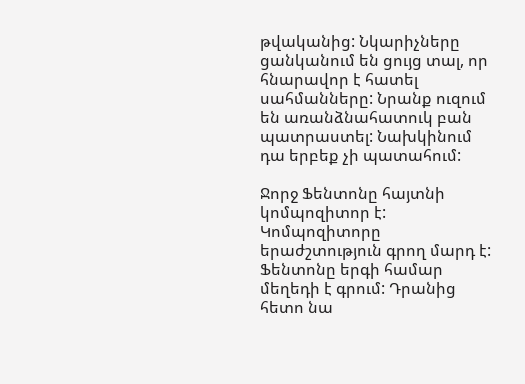թվականից: Նկարիչները ցանկանում են ցույց տալ, որ հնարավոր է հատել սահմանները: Նրանք ուզում են առանձնահատուկ բան պատրաստել: Նախկինում դա երբեք չի պատահում:

Ջորջ Ֆենտոնը հայտնի կոմպոզիտոր է: Կոմպոզիտորը երաժշտություն գրող մարդ է: Ֆենտոնը երգի համար մեղեդի է գրում: Դրանից հետո նա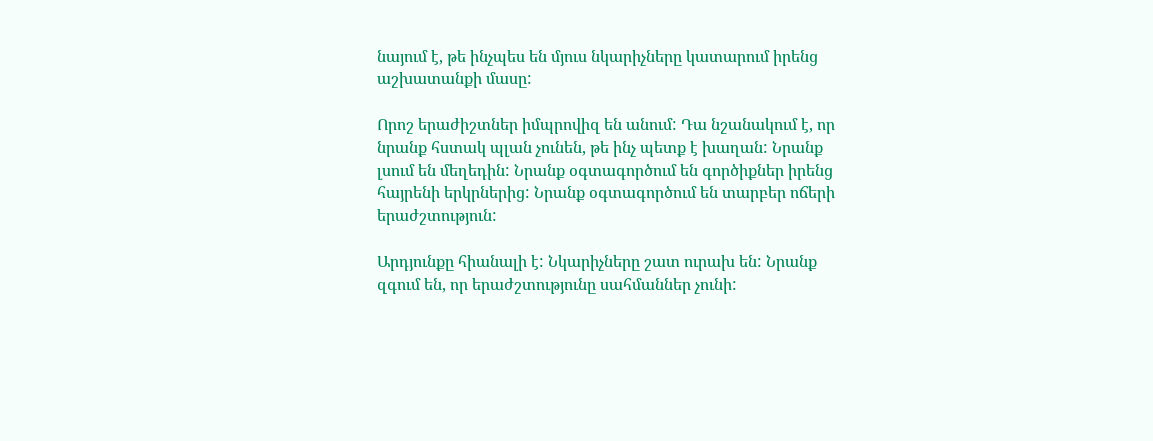նայում է, թե ինչպես են մյուս նկարիչները կատարում իրենց աշխատանքի մասը:

Որոշ երաժիշտներ իմպրովիզ են անում: Դա նշանակում է, որ նրանք հստակ պլան չունեն, թե ինչ պետք է խաղան: Նրանք լսում են մեղեդին: Նրանք օգտագործում են գործիքներ իրենց հայրենի երկրներից: Նրանք օգտագործում են տարբեր ոճերի երաժշտություն:

Արդյունքը հիանալի է: Նկարիչները շատ ուրախ են: Նրանք զգում են, որ երաժշտությունը սահմաններ չունի: